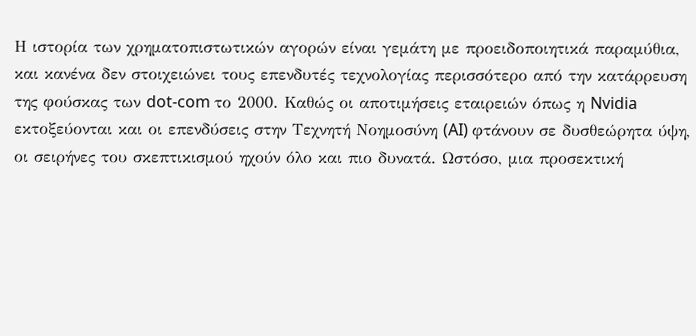Η ιστορία των χρηματοπιστωτικών αγορών είναι γεμάτη με προειδοποιητικά παραμύθια, και κανένα δεν στοιχειώνει τους επενδυτές τεχνολογίας περισσότερο από την κατάρρευση της φούσκας των dot-com το 2000. Καθώς οι αποτιμήσεις εταιρειών όπως η Nvidia εκτοξεύονται και οι επενδύσεις στην Τεχνητή Νοημοσύνη (AI) φτάνουν σε δυσθεώρητα ύψη, οι σειρήνες του σκεπτικισμού ηχούν όλο και πιο δυνατά. Ωστόσο, μια προσεκτική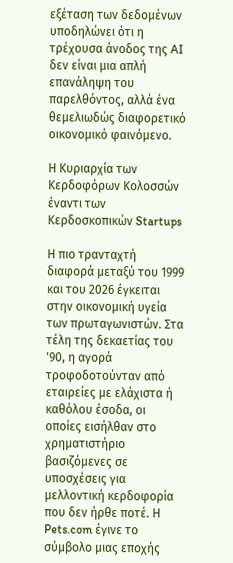εξέταση των δεδομένων υποδηλώνει ότι η τρέχουσα άνοδος της AI δεν είναι μια απλή επανάληψη του παρελθόντος, αλλά ένα θεμελιωδώς διαφορετικό οικονομικό φαινόμενο.

Η Κυριαρχία των Κερδοφόρων Κολοσσών έναντι των Κερδοσκοπικών Startups

Η πιο τρανταχτή διαφορά μεταξύ του 1999 και του 2026 έγκειται στην οικονομική υγεία των πρωταγωνιστών. Στα τέλη της δεκαετίας του '90, η αγορά τροφοδοτούνταν από εταιρείες με ελάχιστα ή καθόλου έσοδα, οι οποίες εισήλθαν στο χρηματιστήριο βασιζόμενες σε υποσχέσεις για μελλοντική κερδοφορία που δεν ήρθε ποτέ. Η Pets.com έγινε το σύμβολο μιας εποχής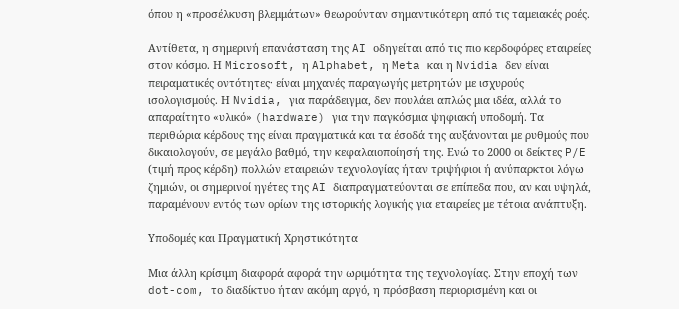όπου η «προσέλκυση βλεμμάτων» θεωρούνταν σημαντικότερη από τις ταμειακές ροές.

Αντίθετα, η σημερινή επανάσταση της AI οδηγείται από τις πιο κερδοφόρες εταιρείες στον κόσμο. Η Microsoft, η Alphabet, η Meta και η Nvidia δεν είναι πειραματικές οντότητες· είναι μηχανές παραγωγής μετρητών με ισχυρούς ισολογισμούς. Η Nvidia, για παράδειγμα, δεν πουλάει απλώς μια ιδέα, αλλά το απαραίτητο «υλικό» (hardware) για την παγκόσμια ψηφιακή υποδομή. Τα περιθώρια κέρδους της είναι πραγματικά και τα έσοδά της αυξάνονται με ρυθμούς που δικαιολογούν, σε μεγάλο βαθμό, την κεφαλαιοποίησή της. Ενώ το 2000 οι δείκτες P/E (τιμή προς κέρδη) πολλών εταιρειών τεχνολογίας ήταν τριψήφιοι ή ανύπαρκτοι λόγω ζημιών, οι σημερινοί ηγέτες της AI διαπραγματεύονται σε επίπεδα που, αν και υψηλά, παραμένουν εντός των ορίων της ιστορικής λογικής για εταιρείες με τέτοια ανάπτυξη.

Υποδομές και Πραγματική Χρηστικότητα

Μια άλλη κρίσιμη διαφορά αφορά την ωριμότητα της τεχνολογίας. Στην εποχή των dot-com, το διαδίκτυο ήταν ακόμη αργό, η πρόσβαση περιορισμένη και οι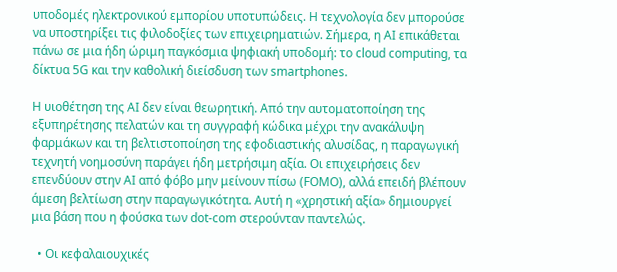υποδομές ηλεκτρονικού εμπορίου υποτυπώδεις. Η τεχνολογία δεν μπορούσε να υποστηρίξει τις φιλοδοξίες των επιχειρηματιών. Σήμερα, η AI επικάθεται πάνω σε μια ήδη ώριμη παγκόσμια ψηφιακή υποδομή: το cloud computing, τα δίκτυα 5G και την καθολική διείσδυση των smartphones.

Η υιοθέτηση της AI δεν είναι θεωρητική. Από την αυτοματοποίηση της εξυπηρέτησης πελατών και τη συγγραφή κώδικα μέχρι την ανακάλυψη φαρμάκων και τη βελτιστοποίηση της εφοδιαστικής αλυσίδας, η παραγωγική τεχνητή νοημοσύνη παράγει ήδη μετρήσιμη αξία. Οι επιχειρήσεις δεν επενδύουν στην AI από φόβο μην μείνουν πίσω (FOMO), αλλά επειδή βλέπουν άμεση βελτίωση στην παραγωγικότητα. Αυτή η «χρηστική αξία» δημιουργεί μια βάση που η φούσκα των dot-com στερούνταν παντελώς.

  • Οι κεφαλαιουχικές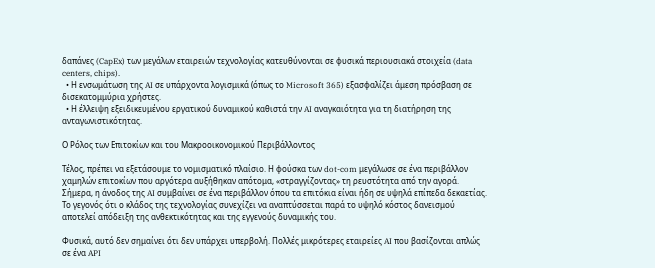δαπάνες (CapEx) των μεγάλων εταιρειών τεχνολογίας κατευθύνονται σε φυσικά περιουσιακά στοιχεία (data centers, chips).
  • Η ενσωμάτωση της AI σε υπάρχοντα λογισμικά (όπως το Microsoft 365) εξασφαλίζει άμεση πρόσβαση σε δισεκατομμύρια χρήστες.
  • Η έλλειψη εξειδικευμένου εργατικού δυναμικού καθιστά την AI αναγκαιότητα για τη διατήρηση της ανταγωνιστικότητας.

Ο Ρόλος των Επιτοκίων και του Μακροοικονομικού Περιβάλλοντος

Τέλος, πρέπει να εξετάσουμε το νομισματικό πλαίσιο. Η φούσκα των dot-com μεγάλωσε σε ένα περιβάλλον χαμηλών επιτοκίων που αργότερα αυξήθηκαν απότομα, «στραγγίζοντας» τη ρευστότητα από την αγορά. Σήμερα, η άνοδος της AI συμβαίνει σε ένα περιβάλλον όπου τα επιτόκια είναι ήδη σε υψηλά επίπεδα δεκαετίας. Το γεγονός ότι ο κλάδος της τεχνολογίας συνεχίζει να αναπτύσσεται παρά το υψηλό κόστος δανεισμού αποτελεί απόδειξη της ανθεκτικότητας και της εγγενούς δυναμικής του.

Φυσικά, αυτό δεν σημαίνει ότι δεν υπάρχει υπερβολή. Πολλές μικρότερες εταιρείες AI που βασίζονται απλώς σε ένα API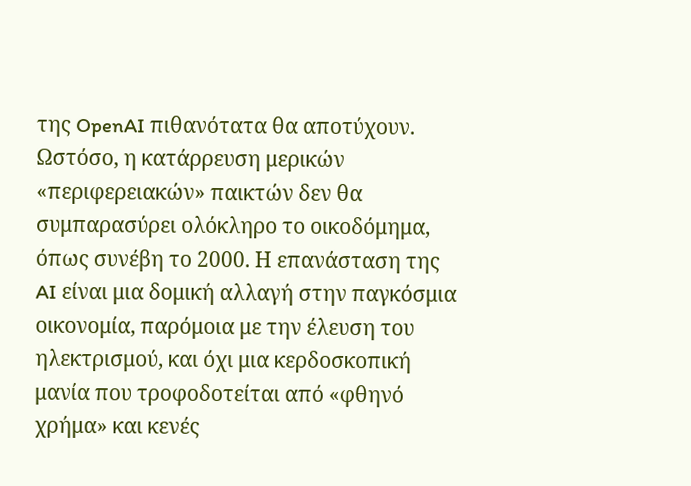της OpenAI πιθανότατα θα αποτύχουν. Ωστόσο, η κατάρρευση μερικών «περιφερειακών» παικτών δεν θα συμπαρασύρει ολόκληρο το οικοδόμημα, όπως συνέβη το 2000. Η επανάσταση της AI είναι μια δομική αλλαγή στην παγκόσμια οικονομία, παρόμοια με την έλευση του ηλεκτρισμού, και όχι μια κερδοσκοπική μανία που τροφοδοτείται από «φθηνό χρήμα» και κενές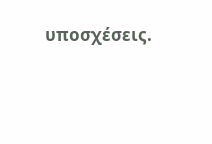υποσχέσεις.